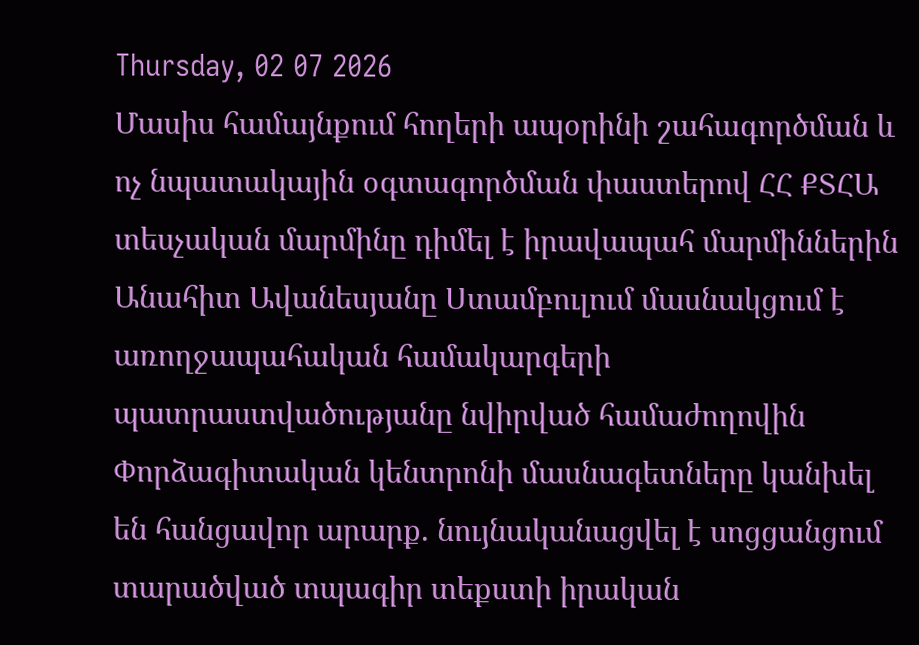Thursday, 02 07 2026
Մասիս համայնքում հողերի ապօրինի շահագործման և ոչ նպատակային օգտագործման փաստերով ՀՀ ՔՏՀԱ տեսչական մարմինը դիմել է իրավապահ մարմիններին
Անահիտ Ավանեսյանը Ստամբուլում մասնակցում է առողջապահական համակարգերի պատրաստվածությանը նվիրված համաժողովին
Փորձագիտական կենտրոնի մասնագետները կանխել են հանցավոր արարք. նույնականացվել է սոցցանցում տարածված տպագիր տեքստի իրական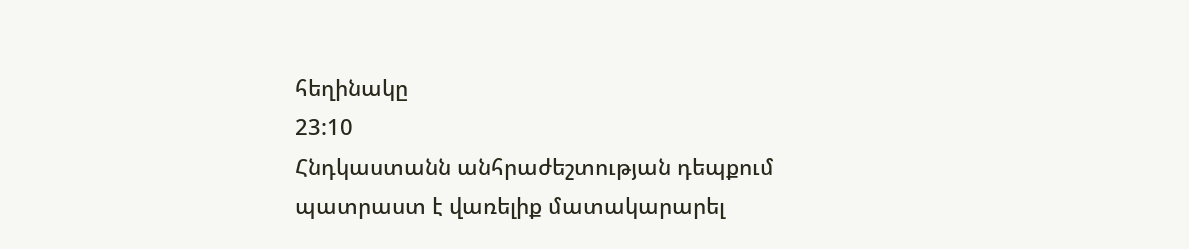հեղինակը
23:10
Հնդկաստանն անհրաժեշտության դեպքում պատրաստ է վառելիք մատակարարել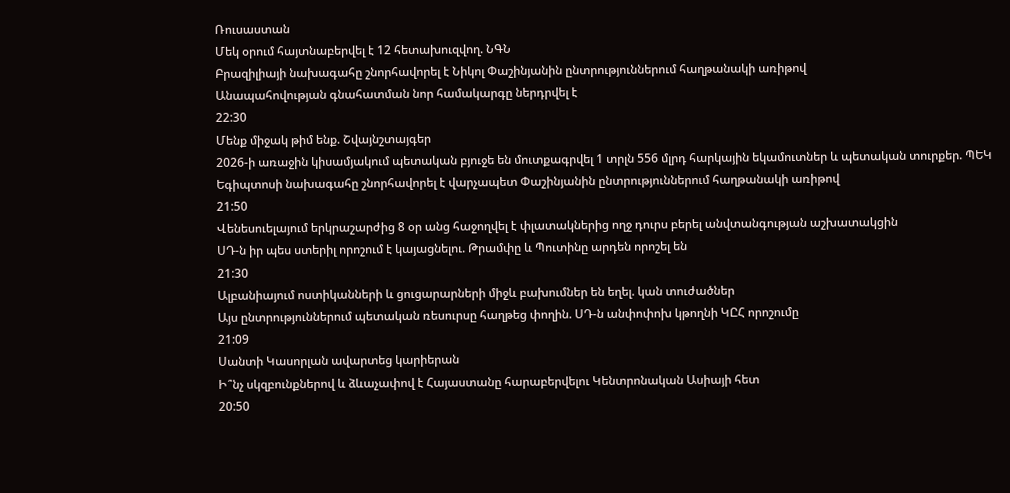Ռուսաստան
Մեկ օրում հայտնաբերվել է 12 հետախուզվող. ՆԳՆ
Բրազիլիայի նախագահը շնորհավորել է Նիկոլ Փաշինյանին ընտրություններում հաղթանակի առիթով
Անապահովության գնահատման նոր համակարգը ներդրվել է
22:30
Մենք միջակ թիմ ենք. Շվայնշտայգեր
2026-ի առաջին կիսամյակում պետական բյուջե են մուտքագրվել 1 տրլն 556 մլրդ հարկային եկամուտներ և պետական տուրքեր. ՊԵԿ
Եգիպտոսի նախագահը շնորհավորել է վարչապետ Փաշինյանին ընտրություններում հաղթանակի առիթով
21:50
Վենեսուելայում երկրաշարժից 8 օր անց հաջողվել է փլատակներից ողջ դուրս բերել անվտանգության աշխատակցին
ՍԴ-ն իր պես ստերիլ որոշում է կայացնելու. Թրամփը և Պուտինը արդեն որոշել են
21:30
Ալբանիայում ոստիկանների և ցուցարարների միջև բախումներ են եղել. կան տուժածներ
Այս ընտրություններում պետական ռեսուրսը հաղթեց փողին. ՍԴ-ն անփոփոխ կթողնի ԿԸՀ որոշումը
21:09
Սանտի Կասորլան ավարտեց կարիերան
Ի՞նչ սկզբունքներով և ձևաչափով է Հայաստանը հարաբերվելու Կենտրոնական Ասիայի հետ
20:50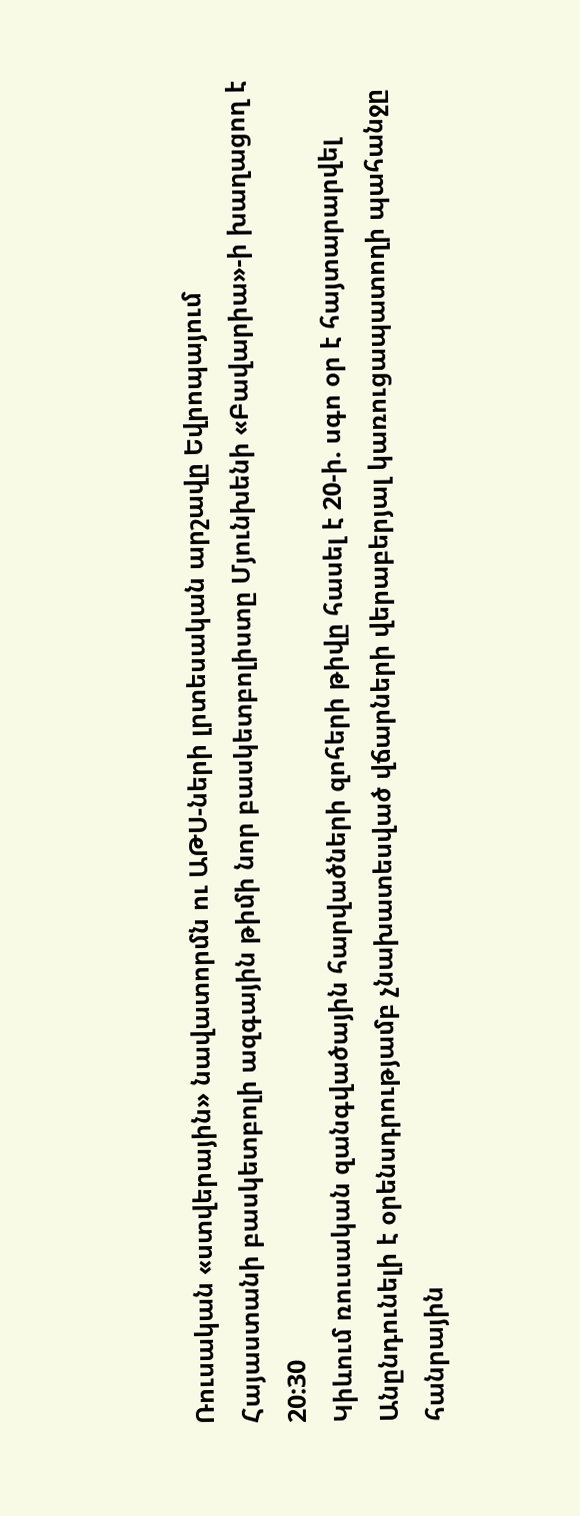Ռուսական «ստվերային» նավատորմն ու ԱԹՍ-ների լրտեսական արշավը Եվրոպայում
Հայաստանի բասկետբոլի ազգային թիմի նոր բասկետբոլիստը Մյունխենի «Բավարիա»-ի խաղացող է
20:30
Կիևում ռուսական զանգվածային հարվածների զոհերի թիվը հասել է 20-ի. սգո օր է հայտարարվել
Անընդունելի է օրենսդրությամբ չնախատեսված վճարների վերաբերյալ կառուցապատողի պահանջը հանրային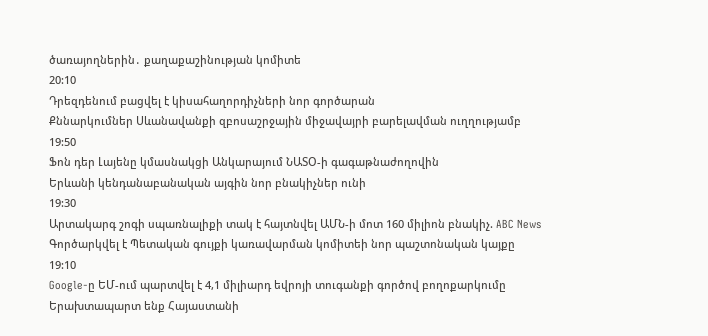ծառայողներին․ քաղաքաշինության կոմիտե
20:10
Դրեզդենում բացվել է կիսահաղորդիչների նոր գործարան
Քննարկումներ Սևանավանքի զբոսաշրջային միջավայրի բարելավման ուղղությամբ
19:50
Ֆոն դեր Լայենը կմասնակցի Անկարայում ՆԱՏՕ-ի գագաթնաժողովին
Երևանի կենդանաբանական այգին նոր բնակիչներ ունի
19:30
Արտակարգ շոգի սպառնալիքի տակ է հայտնվել ԱՄՆ-ի մոտ 160 միլիոն բնակիչ. ABC News
Գործարկվել է Պետական գույքի կառավարման կոմիտեի նոր պաշտոնական կայքը
19:10
Google-ը ԵՄ-ում պարտվել է 4,1 միլիարդ եվրոյի տուգանքի գործով բողոքարկումը
Երախտապարտ ենք Հայաստանի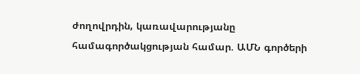ժողովրդին, կառավարությանը համագործակցության համար. ԱՄՆ գործերի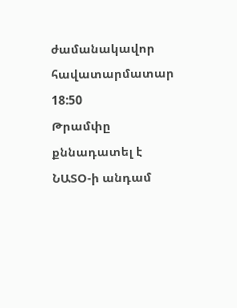ժամանակավոր հավատարմատար
18:50
Թրամփը քննադատել է ՆԱՏՕ-ի անդամ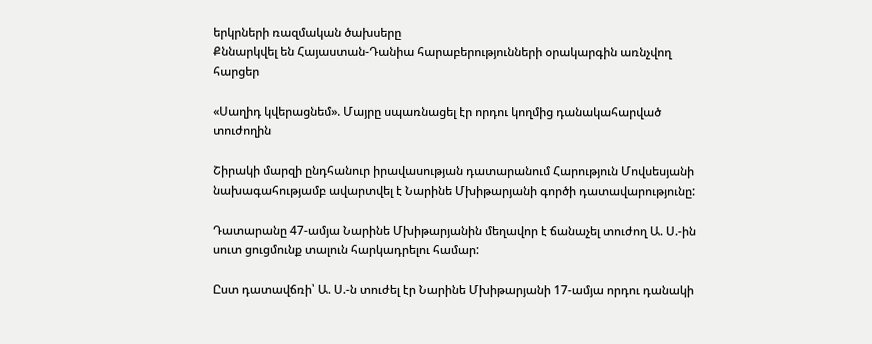երկրների ռազմական ծախսերը
Քննարկվել են Հայաստան-Դանիա հարաբերությունների օրակարգին առնչվող հարցեր

«Սաղիդ կվերացնեմ». Մայրը սպառնացել էր որդու կողմից դանակահարված տուժողին

Շիրակի մարզի ընդհանուր իրավասության դատարանում Հարություն Մովսեսյանի նախագահությամբ ավարտվել է Նարինե Մխիթարյանի գործի դատավարությունը:

Դատարանը 47-ամյա Նարինե Մխիթարյանին մեղավոր է ճանաչել տուժող Ա. Ս.-ին սուտ ցուցմունք տալուն հարկադրելու համար:

Ըստ դատավճռի՝ Ա. Ս.-ն տուժել էր Նարինե Մխիթարյանի 17-ամյա որդու դանակի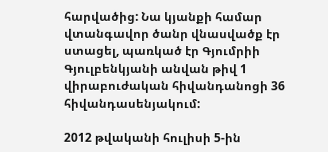հարվածից: Նա կյանքի համար վտանգավոր ծանր վնասվածք էր ստացել, պառկած էր Գյումրիի Գյուլբենկյանի անվան թիվ 1 վիրաբուժական հիվանդանոցի 36 հիվանդասենյակում:

2012 թվականի հուլիսի 5-ին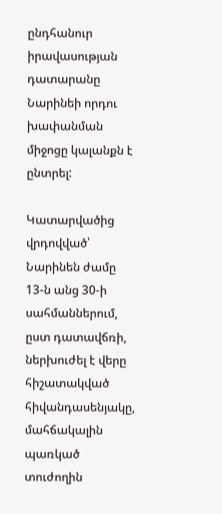ընդհանուր իրավասության դատարանը Նարինեի որդու խափանման միջոցը կալանքն է ընտրել:

Կատարվածից վրդովված՝ Նարինեն ժամը 13-ն անց 30-ի սահմաններում, ըստ դատավճռի, ներխուժել է վերը հիշատակված հիվանդասենյակը, մահճակալին պառկած տուժողին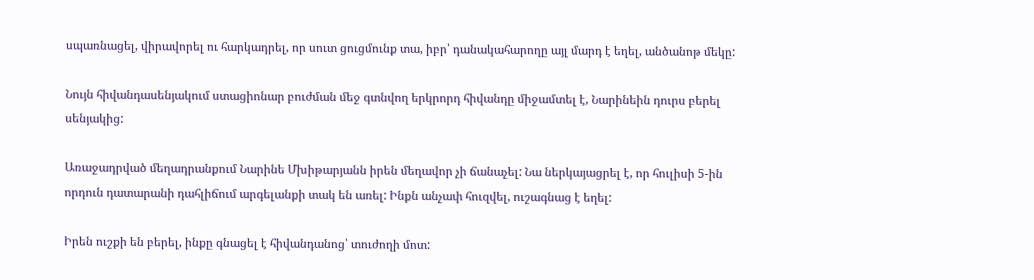սպառնացել, վիրավորել ու հարկադրել, որ սուտ ցուցմունք տա, իբր՝ դանակահարողը այլ մարդ է եղել, անծանոթ մեկը:

Նույն հիվանդասենյակում ստացիոնար բուժման մեջ գտնվող երկրորդ հիվանդը միջամտել է, Նարինեին դուրս բերել սենյակից:

Առաջադրված մեղադրանքում Նարինե Մխիթարյանն իրեն մեղավոր չի ճանաչել: Նա ներկայացրել է, որ հուլիսի 5-ին որդուն դատարանի դահլիճում արգելանքի տակ են առել: Ինքն անչափ հուզվել, ուշագնաց է եղել:

Իրեն ուշքի են բերել, ինքը գնացել է հիվանդանոց՝ տուժողի մոտ: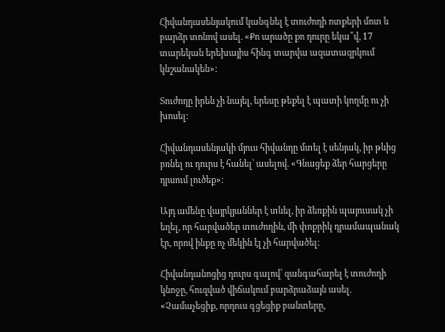Հիվանդասենյակում կանգնել է տուժողի ոտքերի մոտ և բարձր տոնով ասել. «Քո արածը քո դուրը եկա՞վ, 17 տարեկան երեխայիս հինգ տարվա ազատազրկում կնշանակեն»:

Տուժողը իրեն չի նայել, երեսը թեքել է պատի կողմը ու չի խոսել:

Հիվանդասենյակի մյուս հիվանդը մտել է սենյակ, իր թևից բռնել ու դուրս է հանել՝ ասելով. «Գնացեք ձեր հարցերը դրսում լուծեք»:

Այդ ամենը վայրկյաններ է տևել, իր ձեռքին պայուսակ չի եղել, որ հարվածեր տուժողին, մի փոքրիկ դրամապանակ էր, որով ինքը ոչ մեկին էլ չի հարվածել:

Հիվանդանոցից դուրս գալով՝ զանգահարել է տուժողի կնոջը, հուզված վիճակում բարձրաձայն ասել. «Չամաչեցիք, որդուս գցեցիք բանտերը,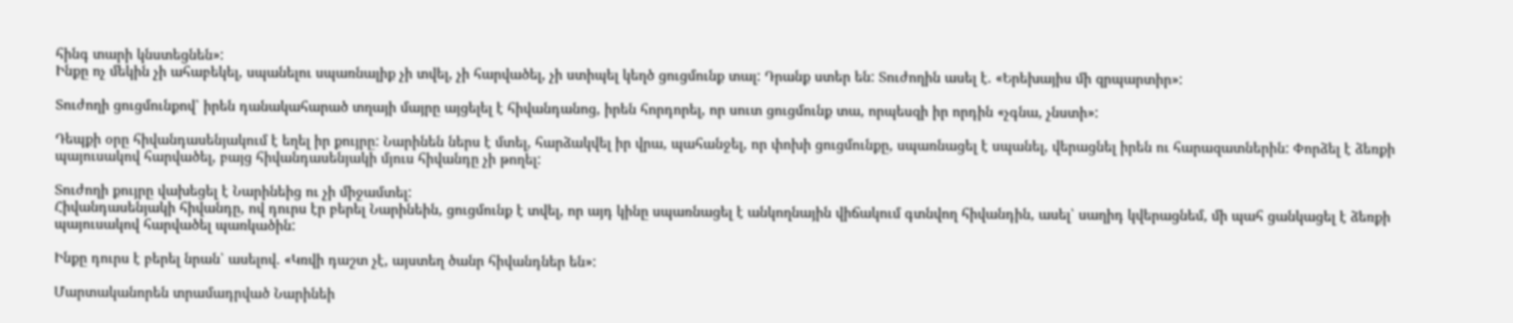հինգ տարի կնստեցնեն»:
Ինքը ոչ մեկին չի ահաբեկել, սպանելու սպառնալիք չի տվել, չի հարվածել, չի ստիպել կեղծ ցուցմունք տալ: Դրանք ստեր են: Տուժողին ասել է. «Երեխայիս մի զրպարտիր»:

Տուժողի ցուցմունքով՝ իրեն դանակահարած տղայի մայրը այցելել է հիվանդանոց, իրեն հորդորել, որ սուտ ցուցմունք տա, որպեսզի իր որդին «չգնա, չնստի»:

Դեպքի օրը հիվանդասենյակում է եղել իր քույրը: Նարինեն ներս է մտել, հարձակվել իր վրա, պահանջել, որ փոխի ցուցմունքը, սպառնացել է սպանել, վերացնել իրեն ու հարազատներին: Փորձել է ձեռքի պայուսակով հարվածել, բայց հիվանդասենյակի մյուս հիվանդը չի թողել:

Տուժողի քույրը վախեցել է Նարինեից ու չի միջամտել:
Հիվանդասենյակի հիվանդը, ով դուրս էր բերել Նարինեին, ցուցմունք է տվել, որ այդ կինը սպառնացել է անկողնային վիճակում գտնվող հիվանդին, ասել՝ սաղիդ կվերացնեմ, մի պահ ցանկացել է ձեռքի պայուսակով հարվածել պառկածին:

Ինքը դուրս է բերել նրան՝ ասելով. «Կռվի դաշտ չէ, այստեղ ծանր հիվանդներ են»:

Մարտականորեն տրամադրված Նարինեի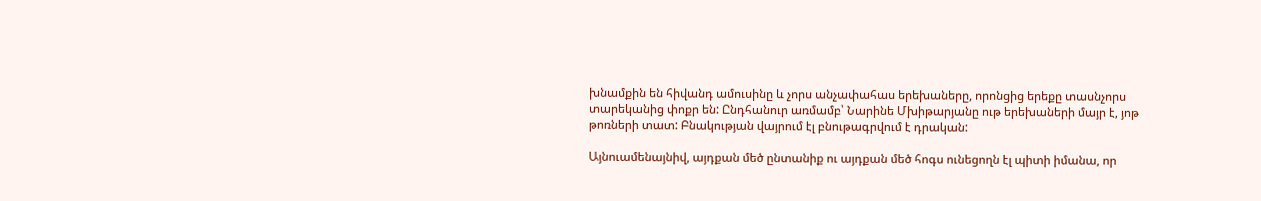խնամքին են հիվանդ ամուսինը և չորս անչափահաս երեխաները, որոնցից երեքը տասնչորս տարեկանից փոքր են: Ընդհանուր առմամբ՝ Նարինե Մխիթարյանը ութ երեխաների մայր է, յոթ թոռների տատ: Բնակության վայրում էլ բնութագրվում է դրական:

Այնուամենայնիվ, այդքան մեծ ընտանիք ու այդքան մեծ հոգս ունեցողն էլ պիտի իմանա, որ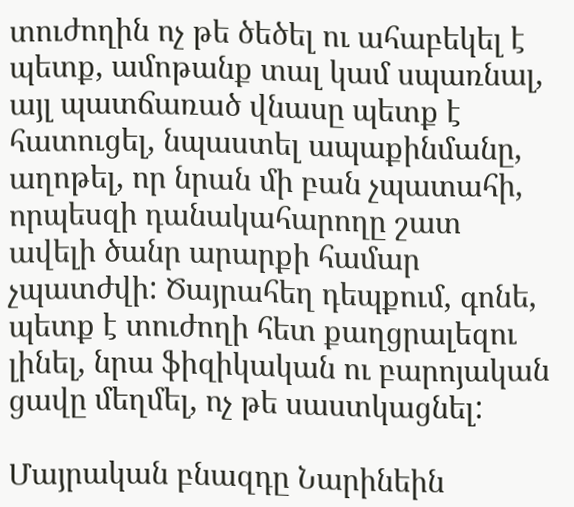տուժողին ոչ թե ծեծել ու ահաբեկել է պետք, ամոթանք տալ կամ սպառնալ, այլ պատճառած վնասը պետք է հատուցել, նպաստել ապաքինմանը, աղոթել, որ նրան մի բան չպատահի, որպեսզի դանակահարողը շատ ավելի ծանր արարքի համար չպատժվի: Ծայրահեղ դեպքում, գոնե, պետք է տուժողի հետ քաղցրալեզու լինել, նրա ֆիզիկական ու բարոյական ցավը մեղմել, ոչ թե սաստկացնել:

Մայրական բնազդը Նարինեին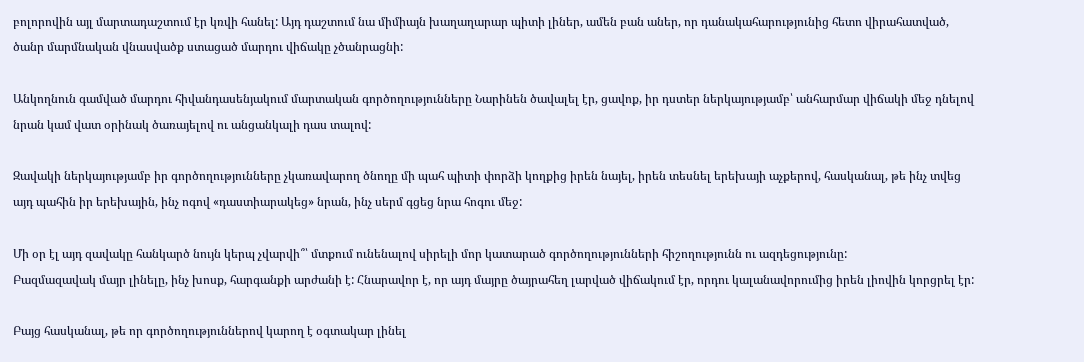բոլորովին այլ մարտադաշտում էր կռվի հանել: Այդ դաշտում նա միմիայն խաղաղարար պիտի լիներ, ամեն բան աներ, որ դանակահարությունից հետո վիրահատված, ծանր մարմնական վնասվածք ստացած մարդու վիճակը չծանրացնի:

Անկողնուն գամված մարդու հիվանդասենյակում մարտական գործողությունները Նարինեն ծավալել էր, ցավոք, իր դստեր ներկայությամբ՝ անհարմար վիճակի մեջ դնելով նրան կամ վատ օրինակ ծառայելով ու անցանկալի դաս տալով:

Զավակի ներկայությամբ իր գործողությունները չկառավարող ծնողը մի պահ պիտի փորձի կողքից իրեն նայել, իրեն տեսնել երեխայի աչքերով, հասկանալ, թե ինչ տվեց այդ պահին իր երեխային, ինչ ոգով «դաստիարակեց» նրան, ինչ սերմ գցեց նրա հոգու մեջ:

Մի օր էլ այդ զավակը հանկարծ նույն կերպ չվարվի՞՝ մտքում ունենալով սիրելի մոր կատարած գործողությունների հիշողությունն ու ազդեցությունը:
Բազմազավակ մայր լինելը, ինչ խոսք, հարգանքի արժանի է: Հնարավոր է, որ այդ մայրը ծայրահեղ լարված վիճակում էր, որդու կալանավորումից իրեն լիովին կորցրել էր:

Բայց հասկանալ, թե որ գործողություններով կարող է օգտակար լինել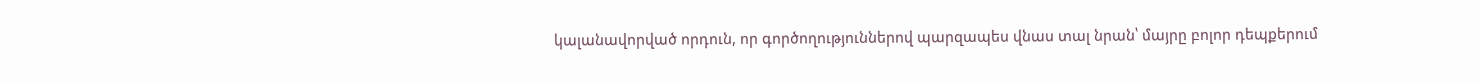կալանավորված որդուն, որ գործողություններով պարզապես վնաս տալ նրան՝ մայրը բոլոր դեպքերում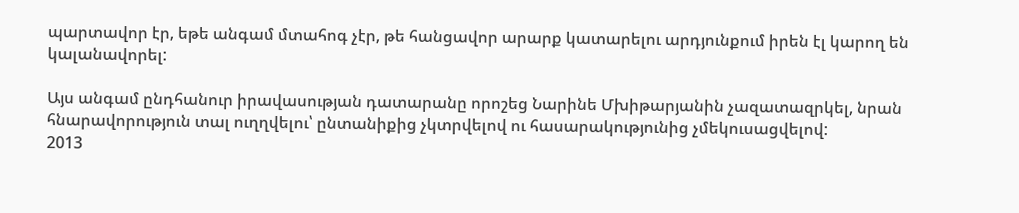պարտավոր էր, եթե անգամ մտահոգ չէր, թե հանցավոր արարք կատարելու արդյունքում իրեն էլ կարող են կալանավորել:

Այս անգամ ընդհանուր իրավասության դատարանը որոշեց Նարինե Մխիթարյանին չազատազրկել, նրան հնարավորություն տալ ուղղվելու՝ ընտանիքից չկտրվելով ու հասարակությունից չմեկուսացվելով:
2013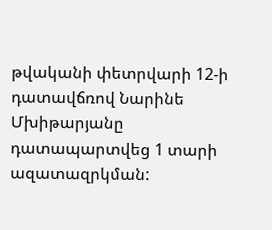թվականի փետրվարի 12-ի դատավճռով Նարինե Մխիթարյանը դատապարտվեց 1 տարի ազատազրկման: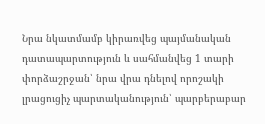Նրա նկատմամբ կիրառվեց պայմանական դատապարտություն և սահմանվեց 1 տարի փորձաշրջան՝ նրա վրա դնելով որոշակի լրացուցիչ պարտականություն՝ պարբերաբար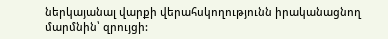ներկայանալ վարքի վերահսկողությունն իրականացնող մարմնին՝ զրույցի: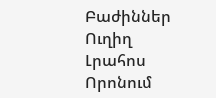Բաժիններ
Ուղիղ
Լրահոս
Որոնում